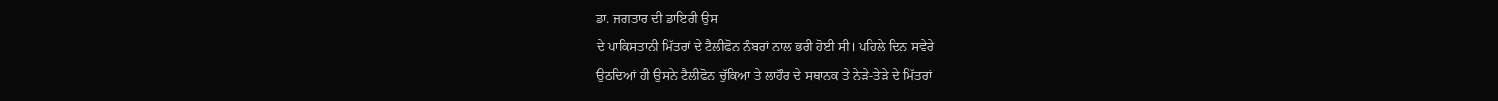ਡਾ. ਜਗਤਾਰ ਦੀ ਡਾਇਰੀ ਉਸ
ਦੇ ਪਾਕਿਸਤਾਨੀ ਮਿੱਤਰਾਂ ਦੇ ਟੈਲੀਫੋਨ ਨੰਬਰਾਂ ਨਾਲ ਭਰੀ ਹੋਈ ਸੀ। ਪਹਿਲੇ ਦਿਨ ਸਵੇਰੇ
ਉਠਦਿਆਂ ਹੀ ਉਸਨੇ ਟੈਲੀਫੋਨ ਚੁੱਕਿਆ ਤੇ ਲਾਹੌਰ ਦੇ ਸਥਾਨਕ ਤੇ ਨੇੜੇ-ਤੇੜੇ ਦੇ ਮਿੱਤਰਾਂ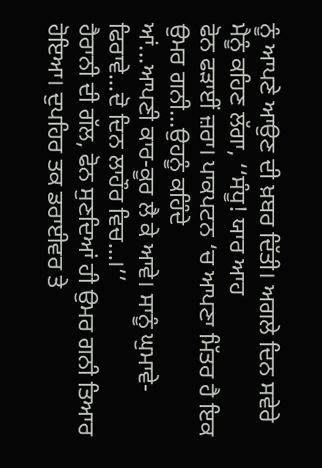ਨੂੰ ਆਪਣੇ ਆਉਣ ਦੀ ਖ਼ਬਰ ਦਿੱਤੀ। ਅਗਲੇ ਦਿਨ ਸਵੇਰੇ ਮੈਨੂੰ ਕਹਿਣ ਲੱਗਾ, ‘‘ਸੰਧੂ! ਯਾਰ ਆਹ
ਫੋਨ ਫੜਾਈਂ ਜ਼ਰਾ। ਪਾਕਪਟਨ ‘ਚ ਆਪਣਾ ਮਿੱਤਰ ਹੈ ਇਕ ਉਮਰ ਗਨੀ...ਉਹਨੂੰ ਕਹਿੰਦੇ
ਆਂ...ਆਪਣੀ ਕਾਰ-ਕੂਰ ਲੈ ਕੇ ਆਵੇ। ਸਾਨੂੰ ਘੁਮਾਵੇ-ਫਿਰਾਵੇ...ਦੋ ਦਿਨ ਲਾਹੌਰ ਵਿਚ...।’’
ਹੈਰਾਨੀ ਦੀ ਗੱਲ, ਫੋਨ ਸੁਣਦਿਆਂ ਹੀ ਉਮਰ ਗਨੀ ਤਿਆਰ ਹੋਇਆ। ਦੁਪਹਿਰ ਤਕ ਡਰਾਈਵਰ ਤੇ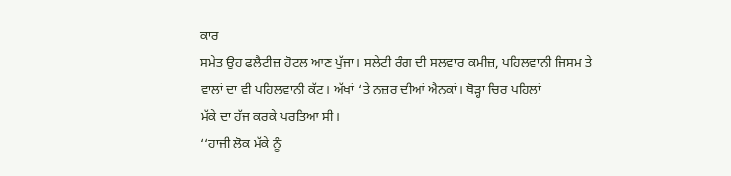ਕਾਰ
ਸਮੇਤ ਉਹ ਫਲੈਟੀਜ਼ ਹੋਟਲ ਆਣ ਪੁੱਜਾ। ਸਲੇਟੀ ਰੰਗ ਦੀ ਸਲਵਾਰ ਕਮੀਜ਼, ਪਹਿਲਵਾਨੀ ਜਿਸਮ ਤੇ
ਵਾਲਾਂ ਦਾ ਵੀ ਪਹਿਲਵਾਨੀ ਕੱਟ। ਅੱਖਾਂ ‘ਤੇ ਨਜ਼ਰ ਦੀਆਂ ਐਨਕਾਂ। ਥੋੜ੍ਹਾ ਚਿਰ ਪਹਿਲਾਂ
ਮੱਕੇ ਦਾ ਹੱਜ ਕਰਕੇ ਪਰਤਿਆ ਸੀ।
‘‘ਹਾਜੀ ਲੋਕ ਮੱਕੇ ਨੂੰ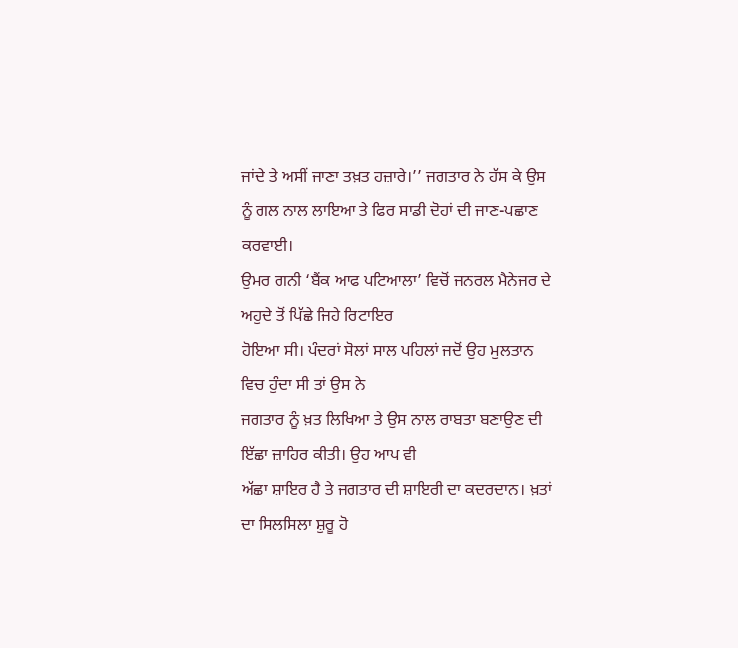ਜਾਂਦੇ ਤੇ ਅਸੀਂ ਜਾਣਾ ਤਖ਼ਤ ਹਜ਼ਾਰੇ।’’ ਜਗਤਾਰ ਨੇ ਹੱਸ ਕੇ ਉਸ
ਨੂੰ ਗਲ ਨਾਲ ਲਾਇਆ ਤੇ ਫਿਰ ਸਾਡੀ ਦੋਹਾਂ ਦੀ ਜਾਣ-ਪਛਾਣ ਕਰਵਾਈ।
ਉਮਰ ਗਨੀ ‘ਬੈਂਕ ਆਫ ਪਟਿਆਲਾ’ ਵਿਚੋਂ ਜਨਰਲ ਮੈਨੇਜਰ ਦੇ ਅਹੁਦੇ ਤੋਂ ਪਿੱਛੇ ਜਿਹੇ ਰਿਟਾਇਰ
ਹੋਇਆ ਸੀ। ਪੰਦਰਾਂ ਸੋਲਾਂ ਸਾਲ ਪਹਿਲਾਂ ਜਦੋਂ ਉਹ ਮੁਲਤਾਨ ਵਿਚ ਹੁੰਦਾ ਸੀ ਤਾਂ ਉਸ ਨੇ
ਜਗਤਾਰ ਨੂੰ ਖ਼ਤ ਲਿਖਿਆ ਤੇ ਉਸ ਨਾਲ ਰਾਬਤਾ ਬਣਾਉਣ ਦੀ ਇੱਛਾ ਜ਼ਾਹਿਰ ਕੀਤੀ। ਉਹ ਆਪ ਵੀ
ਅੱਛਾ ਸ਼ਾਇਰ ਹੈ ਤੇ ਜਗਤਾਰ ਦੀ ਸ਼ਾਇਰੀ ਦਾ ਕਦਰਦਾਨ। ਖ਼ਤਾਂ ਦਾ ਸਿਲਸਿਲਾ ਸ਼ੁਰੂ ਹੋ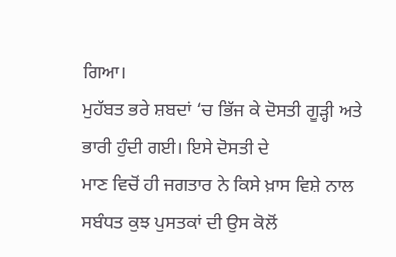ਗਿਆ।
ਮੁਹੱਬਤ ਭਰੇ ਸ਼ਬਦਾਂ ‘ਚ ਭਿੱਜ ਕੇ ਦੋਸਤੀ ਗੂੜ੍ਹੀ ਅਤੇ ਭਾਰੀ ਹੁੰਦੀ ਗਈ। ਇਸੇ ਦੋਸਤੀ ਦੇ
ਮਾਣ ਵਿਚੋਂ ਹੀ ਜਗਤਾਰ ਨੇ ਕਿਸੇ ਖ਼ਾਸ ਵਿਸ਼ੇ ਨਾਲ ਸਬੰਧਤ ਕੁਝ ਪੁਸਤਕਾਂ ਦੀ ਉਸ ਕੋਲੋਂ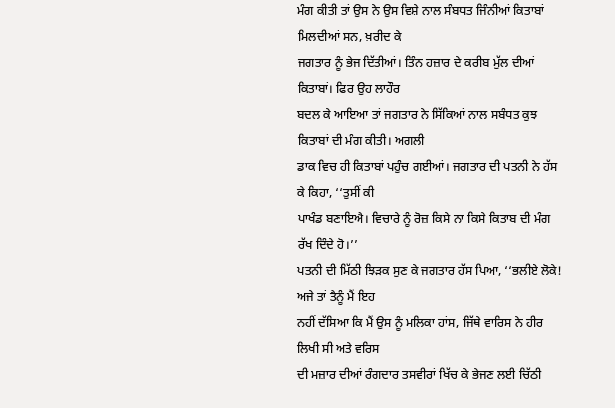ਮੰਗ ਕੀਤੀ ਤਾਂ ਉਸ ਨੇ ਉਸ ਵਿਸ਼ੇ ਨਾਲ ਸੰਬਧਤ ਜਿੰਨੀਆਂ ਕਿਤਾਬਾਂ ਮਿਲਦੀਆਂ ਸਨ, ਖ਼ਰੀਦ ਕੇ
ਜਗਤਾਰ ਨੂੰ ਭੇਜ ਦਿੱਤੀਆਂ। ਤਿੰਨ ਹਜ਼ਾਰ ਦੇ ਕਰੀਬ ਮੁੱਲ ਦੀਆਂ ਕਿਤਾਬਾਂ। ਫਿਰ ਉਹ ਲਾਹੌਰ
ਬਦਲ ਕੇ ਆਇਆ ਤਾਂ ਜਗਤਾਰ ਨੇ ਸਿੱਕਿਆਂ ਨਾਲ ਸਬੰਧਤ ਕੁਝ ਕਿਤਾਬਾਂ ਦੀ ਮੰਗ ਕੀਤੀ। ਅਗਲੀ
ਡਾਕ ਵਿਚ ਹੀ ਕਿਤਾਬਾਂ ਪਹੁੰਚ ਗਈਆਂ। ਜਗਤਾਰ ਦੀ ਪਤਨੀ ਨੇ ਹੱਸ ਕੇ ਕਿਹਾ, ‘‘ਤੁਸੀਂ ਕੀ
ਪਾਖੰਡ ਬਣਾਇਐ। ਵਿਚਾਰੇ ਨੂੰ ਰੋਜ਼ ਕਿਸੇ ਨਾ ਕਿਸੇ ਕਿਤਾਬ ਦੀ ਮੰਗ ਰੱਖ ਦਿੰਦੇ ਹੋ।’’
ਪਤਨੀ ਦੀ ਮਿੱਠੀ ਝਿੜਕ ਸੁਣ ਕੇ ਜਗਤਾਰ ਹੱਸ ਪਿਆ, ‘‘ਭਲੀਏ ਲੋਕੇ! ਅਜੇ ਤਾਂ ਤੈਨੂੰ ਮੈਂ ਇਹ
ਨਹੀਂ ਦੱਸਿਆ ਕਿ ਮੈਂ ਉਸ ਨੂੰ ਮਲਿਕਾ ਹਾਂਸ, ਜਿੱਥੇ ਵਾਰਿਸ ਨੇ ਹੀਰ ਲਿਖੀ ਸੀ ਅਤੇ ਵਰਿਸ
ਦੀ ਮਜ਼ਾਰ ਦੀਆਂ ਰੰਗਦਾਰ ਤਸਵੀਰਾਂ ਖਿੱਚ ਕੇ ਭੇਜਣ ਲਈ ਚਿੱਠੀ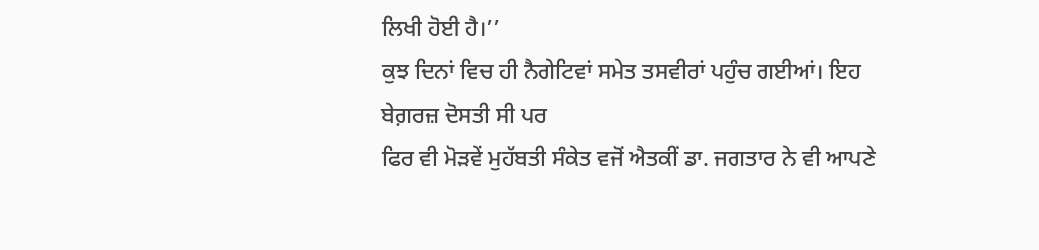ਲਿਖੀ ਹੋਈ ਹੈ।’’
ਕੁਝ ਦਿਨਾਂ ਵਿਚ ਹੀ ਨੈਗੇਟਿਵਾਂ ਸਮੇਤ ਤਸਵੀਰਾਂ ਪਹੁੰਚ ਗਈਆਂ। ਇਹ ਬੇਗ਼ਰਜ਼ ਦੋਸਤੀ ਸੀ ਪਰ
ਫਿਰ ਵੀ ਮੋੜਵੇਂ ਮੁਹੱਬਤੀ ਸੰਕੇਤ ਵਜੋਂ ਐਤਕੀਂ ਡਾ. ਜਗਤਾਰ ਨੇ ਵੀ ਆਪਣੇ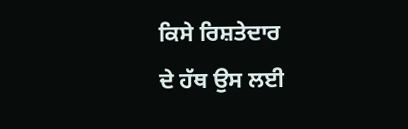ਕਿਸੇ ਰਿਸ਼ਤੇਦਾਰ
ਦੇ ਹੱਥ ਉਸ ਲਈ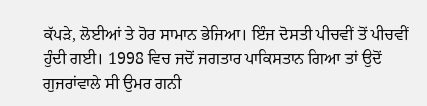ਕੱਪੜੇ, ਲੋਈਆਂ ਤੇ ਹੋਰ ਸਾਮਾਨ ਭੇਜਿਆ। ਇੰਜ ਦੋਸਤੀ ਪੀਚਵੀਂ ਤੋਂ ਪੀਚਵੀਂ
ਹੁੰਦੀ ਗਈ। 1998 ਵਿਚ ਜਦੋਂ ਜਗਤਾਰ ਪਾਕਿਸਤਾਨ ਗਿਆ ਤਾਂ ਉਦੋਂ ਗੁਜਰਾਂਵਾਲੇ ਸੀ ਉਮਰ ਗਨੀ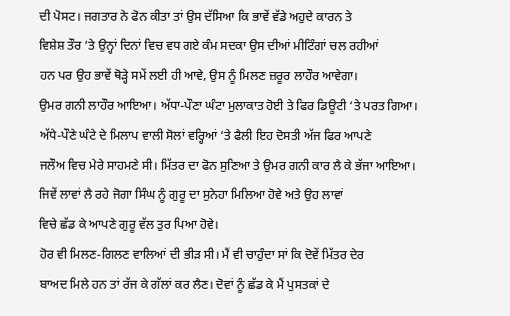ਦੀ ਪੋਸਟ। ਜਗਤਾਰ ਨੇ ਫੋਨ ਕੀਤਾ ਤਾਂ ਉਸ ਦੱਸਿਆ ਕਿ ਭਾਵੇਂ ਵੱਡੇ ਅਹੁਦੇ ਕਾਰਨ ਤੇ
ਵਿਸ਼ੇਸ਼ ਤੌਰ ‘ਤੇ ਉਨ੍ਹਾਂ ਦਿਨਾਂ ਵਿਚ ਵਧ ਗਏ ਕੰਮ ਸਦਕਾ ਉਸ ਦੀਆਂ ਮੀਟਿੰਗਾਂ ਚਲ ਰਹੀਆਂ
ਹਨ ਪਰ ਉਹ ਭਾਵੇਂ ਥੋੜ੍ਹੇ ਸਮੇਂ ਲਈ ਹੀ ਆਵੇ, ਉਸ ਨੂੰ ਮਿਲਣ ਜ਼ਰੂਰ ਲਾਹੌਰ ਆਵੇਗਾ।
ਉਮਰ ਗਨੀ ਲਾਹੌਰ ਆਇਆ। ਅੱਧਾ-ਪੌਣਾ ਘੰਟਾ ਮੁਲਾਕਾਤ ਹੋਈ ਤੇ ਫਿਰ ਡਿਊਟੀ ‘ਤੇ ਪਰਤ ਗਿਆ।
ਅੱਧੇ-ਪੌਣੇ ਘੰਟੇ ਦੇ ਮਿਲਾਪ ਵਾਲੀ ਸੋਲਾਂ ਵਰ੍ਹਿਆਂ ‘ਤੇ ਫੈਲੀ ਇਹ ਦੋਸਤੀ ਅੱਜ ਫਿਰ ਆਪਣੇ
ਜਲੌਅ ਵਿਚ ਮੇਰੇ ਸਾਹਮਣੇ ਸੀ। ਮਿੱਤਰ ਦਾ ਫੋਨ ਸੁਣਿਆ ਤੇ ਉਮਰ ਗਨੀ ਕਾਰ ਲੈ ਕੇ ਭੱਜਾ ਆਇਆ।
ਜਿਵੇਂ ਲਾਵਾਂ ਲੈ ਰਹੇ ਜੋਗਾ ਸਿੰਘ ਨੂੰ ਗੁਰੂ ਦਾ ਸੁਨੇਹਾ ਮਿਲਿਆ ਹੋਵੇ ਅਤੇ ਉਹ ਲਾਵਾਂ
ਵਿਚੇ ਛੱਡ ਕੇ ਆਪਣੇ ਗੁਰੂ ਵੱਲ ਤੁਰ ਪਿਆ ਹੋਵੇ।
ਹੋਰ ਵੀ ਮਿਲਣ-ਗਿਲਣ ਵਾਲਿਆਂ ਦੀ ਭੀੜ ਸੀ। ਮੈਂ ਵੀ ਚਾਹੁੰਦਾ ਸਾਂ ਕਿ ਦੋਵੇਂ ਮਿੱਤਰ ਦੇਰ
ਬਾਅਦ ਮਿਲੇ ਹਨ ਤਾਂ ਰੱਜ ਕੇ ਗੱਲਾਂ ਕਰ ਲੈਣ। ਦੋਵਾਂ ਨੂੰ ਛੱਡ ਕੇ ਮੈਂ ਪੁਸਤਕਾਂ ਦੇ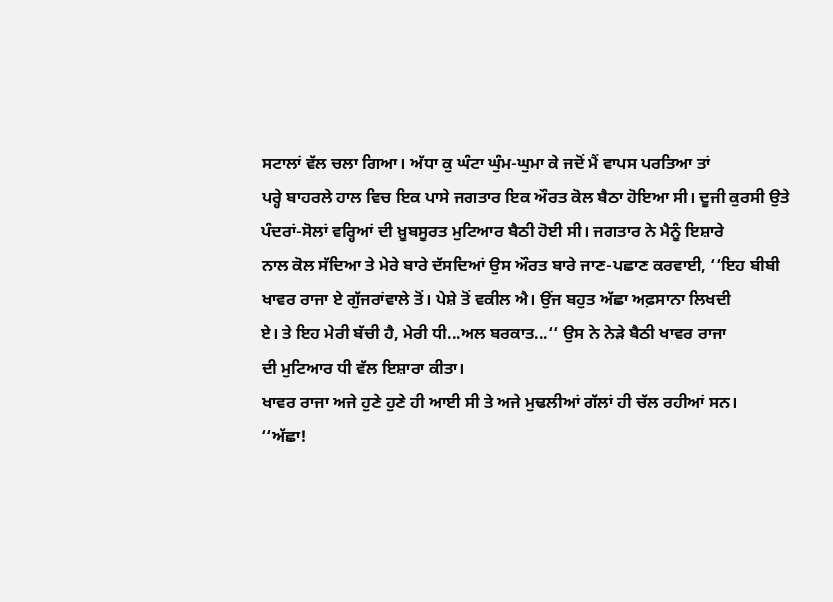ਸਟਾਲਾਂ ਵੱਲ ਚਲਾ ਗਿਆ। ਅੱਧਾ ਕੁ ਘੰਟਾ ਘੁੰਮ-ਘੁਮਾ ਕੇ ਜਦੋਂ ਮੈਂ ਵਾਪਸ ਪਰਤਿਆ ਤਾਂ
ਪਰ੍ਹੇ ਬਾਹਰਲੇ ਹਾਲ ਵਿਚ ਇਕ ਪਾਸੇ ਜਗਤਾਰ ਇਕ ਔਰਤ ਕੋਲ ਬੈਠਾ ਹੋਇਆ ਸੀ। ਦੂਜੀ ਕੁਰਸੀ ਉਤੇ
ਪੰਦਰਾਂ-ਸੋਲਾਂ ਵਰ੍ਹਿਆਂ ਦੀ ਖ਼ੂਬਸੂਰਤ ਮੁਟਿਆਰ ਬੈਠੀ ਹੋਈ ਸੀ। ਜਗਤਾਰ ਨੇ ਮੈਨੂੰ ਇਸ਼ਾਰੇ
ਨਾਲ ਕੋਲ ਸੱਦਿਆ ਤੇ ਮੇਰੇ ਬਾਰੇ ਦੱਸਦਿਆਂ ਉਸ ਔਰਤ ਬਾਰੇ ਜਾਣ-ਪਛਾਣ ਕਰਵਾਈ, ‘‘ਇਹ ਬੀਬੀ
ਖਾਵਰ ਰਾਜਾ ਏ ਗੁੱਜਰਾਂਵਾਲੇ ਤੋਂ। ਪੇਸ਼ੇ ਤੋਂ ਵਕੀਲ ਐ। ਉਂਜ ਬਹੁਤ ਅੱਛਾ ਅਫ਼ਸਾਨਾ ਲਿਖਦੀ
ਏ। ਤੇ ਇਹ ਮੇਰੀ ਬੱਚੀ ਹੈ, ਮੇਰੀ ਧੀ...ਅਲ ਬਰਕਾਤ...‘‘ ਉਸ ਨੇ ਨੇੜੇ ਬੈਠੀ ਖਾਵਰ ਰਾਜਾ
ਦੀ ਮੁਟਿਆਰ ਧੀ ਵੱਲ ਇਸ਼ਾਰਾ ਕੀਤਾ।
ਖਾਵਰ ਰਾਜਾ ਅਜੇ ਹੁਣੇ ਹੁਣੇ ਹੀ ਆਈ ਸੀ ਤੇ ਅਜੇ ਮੁਢਲੀਆਂ ਗੱਲਾਂ ਹੀ ਚੱਲ ਰਹੀਆਂ ਸਨ।
‘‘ਅੱਛਾ!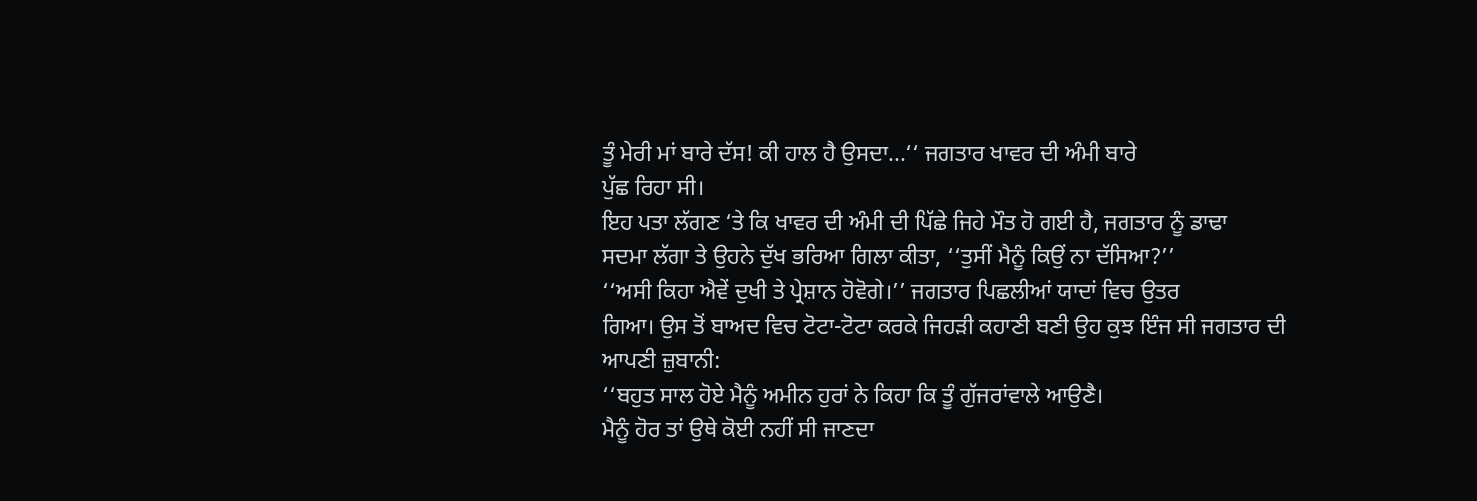ਤੂੰ ਮੇਰੀ ਮਾਂ ਬਾਰੇ ਦੱਸ! ਕੀ ਹਾਲ ਹੈ ਉਸਦਾ...‘‘ ਜਗਤਾਰ ਖਾਵਰ ਦੀ ਅੰਮੀ ਬਾਰੇ
ਪੁੱਛ ਰਿਹਾ ਸੀ।
ਇਹ ਪਤਾ ਲੱਗਣ ‘ਤੇ ਕਿ ਖਾਵਰ ਦੀ ਅੰਮੀ ਦੀ ਪਿੱਛੇ ਜਿਹੇ ਮੌਤ ਹੋ ਗਈ ਹੈ, ਜਗਤਾਰ ਨੂੰ ਡਾਢਾ
ਸਦਮਾ ਲੱਗਾ ਤੇ ਉਹਨੇ ਦੁੱਖ ਭਰਿਆ ਗਿਲਾ ਕੀਤਾ, ‘‘ਤੁਸੀਂ ਮੈਨੂੰ ਕਿਉਂ ਨਾ ਦੱਸਿਆ?’’
‘‘ਅਸੀ ਕਿਹਾ ਐਵੇਂ ਦੁਖੀ ਤੇ ਪ੍ਰੇਸ਼ਾਨ ਹੋਵੋਗੇ।’’ ਜਗਤਾਰ ਪਿਛਲੀਆਂ ਯਾਦਾਂ ਵਿਚ ਉਤਰ
ਗਿਆ। ਉਸ ਤੋਂ ਬਾਅਦ ਵਿਚ ਟੋਟਾ-ਟੋਟਾ ਕਰਕੇ ਜਿਹੜੀ ਕਹਾਣੀ ਬਣੀ ਉਹ ਕੁਝ ਇੰਜ ਸੀ ਜਗਤਾਰ ਦੀ
ਆਪਣੀ ਜ਼ੁਬਾਨੀ:
‘‘ਬਹੁਤ ਸਾਲ ਹੋਏ ਮੈਨੂੰ ਅਮੀਨ ਹੁਰਾਂ ਨੇ ਕਿਹਾ ਕਿ ਤੂੰ ਗੁੱਜਰਾਂਵਾਲੇ ਆਉਣੈ।
ਮੈਨੂੰ ਹੋਰ ਤਾਂ ਉਥੇ ਕੋਈ ਨਹੀਂ ਸੀ ਜਾਣਦਾ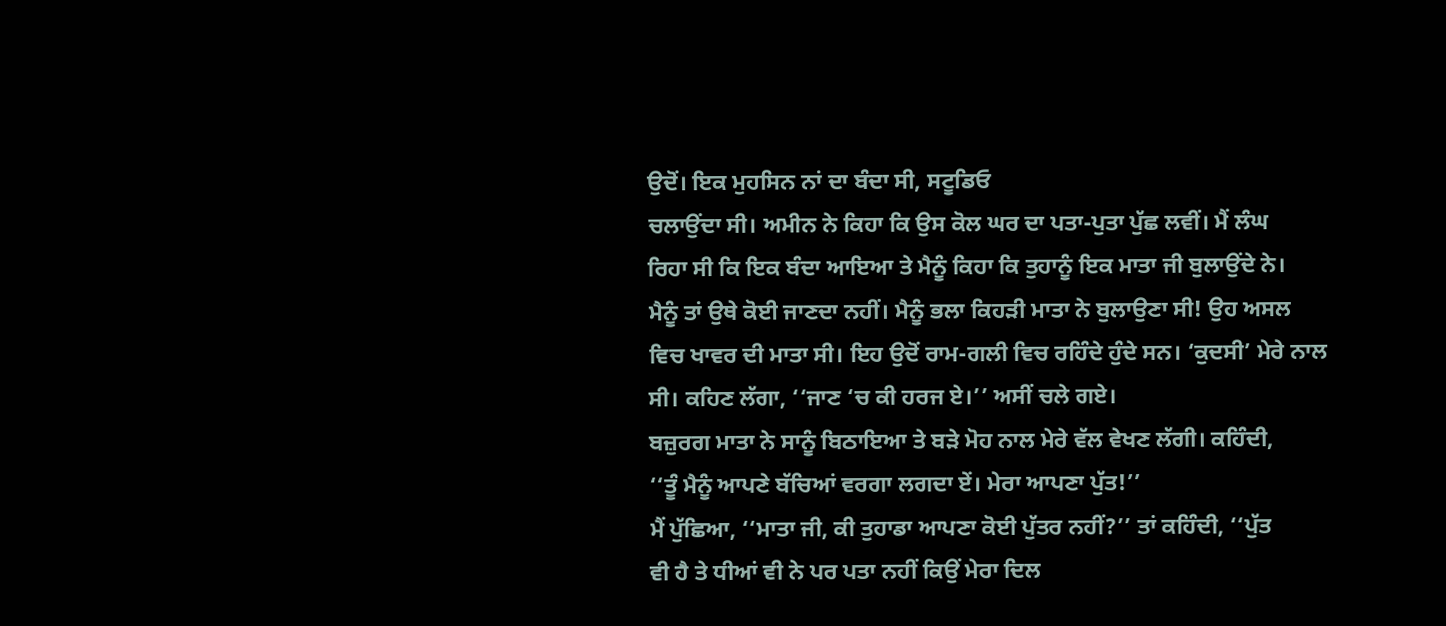ਉਦੋਂ। ਇਕ ਮੁਹਸਿਨ ਨਾਂ ਦਾ ਬੰਦਾ ਸੀ, ਸਟੂਡਿਓ
ਚਲਾਉਂਦਾ ਸੀ। ਅਮੀਨ ਨੇ ਕਿਹਾ ਕਿ ਉਸ ਕੋਲ ਘਰ ਦਾ ਪਤਾ-ਪੁਤਾ ਪੁੱਛ ਲਵੀਂ। ਮੈਂ ਲੰਘ
ਰਿਹਾ ਸੀ ਕਿ ਇਕ ਬੰਦਾ ਆਇਆ ਤੇ ਮੈਨੂੰ ਕਿਹਾ ਕਿ ਤੁਹਾਨੂੰ ਇਕ ਮਾਤਾ ਜੀ ਬੁਲਾਉਂਦੇ ਨੇ।
ਮੈਨੂੰ ਤਾਂ ਉਥੇ ਕੋਈ ਜਾਣਦਾ ਨਹੀਂ। ਮੈਨੂੰ ਭਲਾ ਕਿਹੜੀ ਮਾਤਾ ਨੇ ਬੁਲਾਉਣਾ ਸੀ! ਉਹ ਅਸਲ
ਵਿਚ ਖਾਵਰ ਦੀ ਮਾਤਾ ਸੀ। ਇਹ ਉਦੋਂ ਰਾਮ-ਗਲੀ ਵਿਚ ਰਹਿੰਦੇ ਹੁੰਦੇ ਸਨ। ‘ਕੁਦਸੀ’ ਮੇਰੇ ਨਾਲ
ਸੀ। ਕਹਿਣ ਲੱਗਾ, ‘‘ਜਾਣ ‘ਚ ਕੀ ਹਰਜ ਏ।’’ ਅਸੀਂ ਚਲੇ ਗਏ।
ਬਜ਼ੁਰਗ ਮਾਤਾ ਨੇ ਸਾਨੂੰ ਬਿਠਾਇਆ ਤੇ ਬੜੇ ਮੋਹ ਨਾਲ ਮੇਰੇ ਵੱਲ ਵੇਖਣ ਲੱਗੀ। ਕਹਿੰਦੀ,
‘‘ਤੂੰ ਮੈਨੂੰ ਆਪਣੇ ਬੱਚਿਆਂ ਵਰਗਾ ਲਗਦਾ ਏਂ। ਮੇਰਾ ਆਪਣਾ ਪੁੱਤ!’’
ਮੈਂ ਪੁੱਛਿਆ, ‘‘ਮਾਤਾ ਜੀ, ਕੀ ਤੁਹਾਡਾ ਆਪਣਾ ਕੋਈ ਪੁੱਤਰ ਨਹੀਂ?’’ ਤਾਂ ਕਹਿੰਦੀ, ‘‘ਪੁੱਤ
ਵੀ ਹੈ ਤੇ ਧੀਆਂ ਵੀ ਨੇ ਪਰ ਪਤਾ ਨਹੀਂ ਕਿਉਂ ਮੇਰਾ ਦਿਲ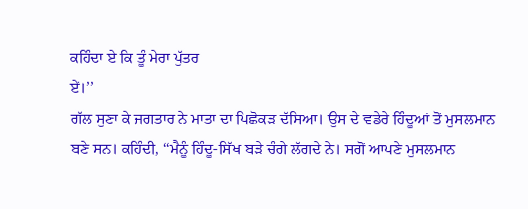ਕਹਿੰਦਾ ਏ ਕਿ ਤੂੰ ਮੇਰਾ ਪੁੱਤਰ
ਏਂ।’’
ਗੱਲ ਸੁਣਾ ਕੇ ਜਗਤਾਰ ਨੇ ਮਾਤਾ ਦਾ ਪਿਛੋਕੜ ਦੱਸਿਆ। ਉਸ ਦੇ ਵਡੇਰੇ ਹਿੰਦੂਆਂ ਤੋਂ ਮੁਸਲਮਾਨ
ਬਣੇ ਸਨ। ਕਹਿੰਦੀ, ‘‘ਮੈਨੂੰ ਹਿੰਦੂ-ਸਿੱਖ ਬੜੇ ਚੰਗੇ ਲੱਗਦੇ ਨੇ। ਸਗੋਂ ਆਪਣੇ ਮੁਸਲਮਾਨ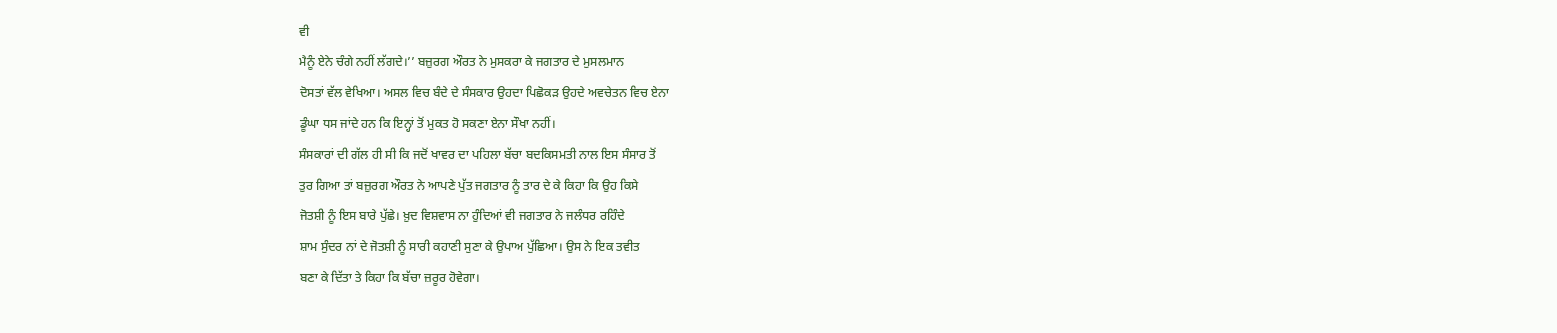ਵੀ
ਮੈਨੂੰ ਏਨੇ ਚੰਗੇ ਨਹੀਂ ਲੱਗਦੇ।’’ ਬਜ਼ੁਰਗ ਔਰਤ ਨੇ ਮੁਸਕਰਾ ਕੇ ਜਗਤਾਰ ਦੇ ਮੁਸਲਮਾਨ
ਦੋਸਤਾਂ ਵੱਲ ਵੇਖਿਆ। ਅਸਲ ਵਿਚ ਬੰਦੇ ਦੇ ਸੰਸਕਾਰ ਉਹਦਾ ਪਿਛੋਕੜ ਉਹਦੇ ਅਵਚੇਤਨ ਵਿਚ ਏਨਾ
ਡੂੰਘਾ ਧਸ ਜਾਂਦੇ ਹਨ ਕਿ ਇਨ੍ਹਾਂ ਤੋਂ ਮੁਕਤ ਹੋ ਸਕਣਾ ਏਨਾ ਸੌਖਾ ਨਹੀਂ।
ਸੰਸਕਾਰਾਂ ਦੀ ਗੱਲ ਹੀ ਸੀ ਕਿ ਜਦੋਂ ਖਾਵਰ ਦਾ ਪਹਿਲਾ ਬੱਚਾ ਬਦਕਿਸਮਤੀ ਨਾਲ ਇਸ ਸੰਸਾਰ ਤੋਂ
ਤੁਰ ਗਿਆ ਤਾਂ ਬਜ਼ੁਰਗ ਔਰਤ ਨੇ ਆਪਣੇ ਪੁੱਤ ਜਗਤਾਰ ਨੂੰ ਤਾਰ ਦੇ ਕੇ ਕਿਹਾ ਕਿ ਉਹ ਕਿਸੇ
ਜੋਤਸ਼ੀ ਨੂੰ ਇਸ ਬਾਰੇ ਪੁੱਛੇ। ਖ਼ੁਦ ਵਿਸ਼ਵਾਸ ਨਾ ਹੁੰਦਿਆਂ ਵੀ ਜਗਤਾਰ ਨੇ ਜਲੰਧਰ ਰਹਿੰਦੇ
ਸ਼ਾਮ ਸੁੰਦਰ ਨਾਂ ਦੇ ਜੋਤਸ਼ੀ ਨੂੰ ਸਾਰੀ ਕਹਾਣੀ ਸੁਣਾ ਕੇ ਉਪਾਅ ਪੁੱਛਿਆ। ਉਸ ਨੇ ਇਕ ਤਵੀਤ
ਬਣਾ ਕੇ ਦਿੱਤਾ ਤੇ ਕਿਹਾ ਕਿ ਬੱਚਾ ਜ਼ਰੂਰ ਹੋਵੇਗਾ।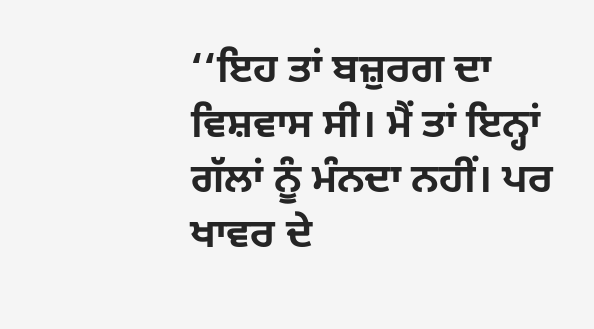‘‘ਇਹ ਤਾਂ ਬਜ਼ੁਰਗ ਦਾ ਵਿਸ਼ਵਾਸ ਸੀ। ਮੈਂ ਤਾਂ ਇਨ੍ਹਾਂ ਗੱਲਾਂ ਨੂੰ ਮੰਨਦਾ ਨਹੀਂ। ਪਰ
ਖਾਵਰ ਦੇ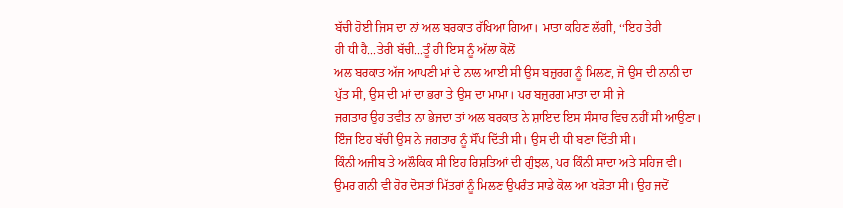ਬੱਚੀ ਹੋਈ ਜਿਸ ਦਾ ਨਾਂ ਅਲ ਬਰਕਾਤ ਰੱਖਿਆ ਗਿਆ। ਮਾਤਾ ਕਹਿਣ ਲੱਗੀ, ‘‘ਇਹ ਤੇਰੀ
ਹੀ ਧੀ ਹੈ...ਤੇਰੀ ਬੱਚੀ...ਤੂੰ ਹੀ ਇਸ ਨੂੰ ਅੱਲਾ ਕੋਲੋਂ
ਅਲ ਬਰਕਾਤ ਅੱਜ ਆਪਣੀ ਮਾਂ ਦੇ ਨਾਲ ਆਈ ਸੀ ਉਸ ਬਜ਼ੁਰਗ ਨੂੰ ਮਿਲਣ, ਜੋ ਉਸ ਦੀ ਨਾਨੀ ਦਾ
ਪੁੱਤ ਸੀ, ਉਸ ਦੀ ਮਾਂ ਦਾ ਭਰਾ ਤੇ ਉਸ ਦਾ ਮਾਮਾ। ਪਰ ਬਜ਼ੁਰਗ ਮਾਤਾ ਦਾ ਸੀ ਜੇ
ਜਗਤਾਰ ਉਹ ਤਵੀਤ ਨਾ ਭੇਜਦਾ ਤਾਂ ਅਲ ਬਰਕਾਤ ਨੇ ਸ਼ਾਇਦ ਇਸ ਸੰਸਾਰ ਵਿਚ ਨਹੀਂ ਸੀ ਆਉਣਾ।
ਇੰਜ ਇਹ ਬੱਚੀ ਉਸ ਨੇ ਜਗਤਾਰ ਨੂੰ ਸੌਂਪ ਦਿੱਤੀ ਸੀ। ਉਸ ਦੀ ਧੀ ਬਣਾ ਦਿੱਤੀ ਸੀ।
ਕਿੰਨੀ ਅਜੀਬ ਤੇ ਅਲੌਕਿਕ ਸੀ ਇਹ ਰਿਸ਼ਤਿਆਂ ਦੀ ਗੁੰਝਲ, ਪਰ ਕਿੰਨੀ ਸਾਦਾ ਅਤੇ ਸਹਿਜ ਵੀ।
ਉਮਰ ਗਨੀ ਵੀ ਹੋਰ ਦੋਸਤਾਂ ਮਿੱਤਰਾਂ ਨੂੰ ਮਿਲਣ ਉਪਰੰਤ ਸਾਡੇ ਕੋਲ ਆ ਖੜੋਤਾ ਸੀ। ਉਹ ਜਦੋਂ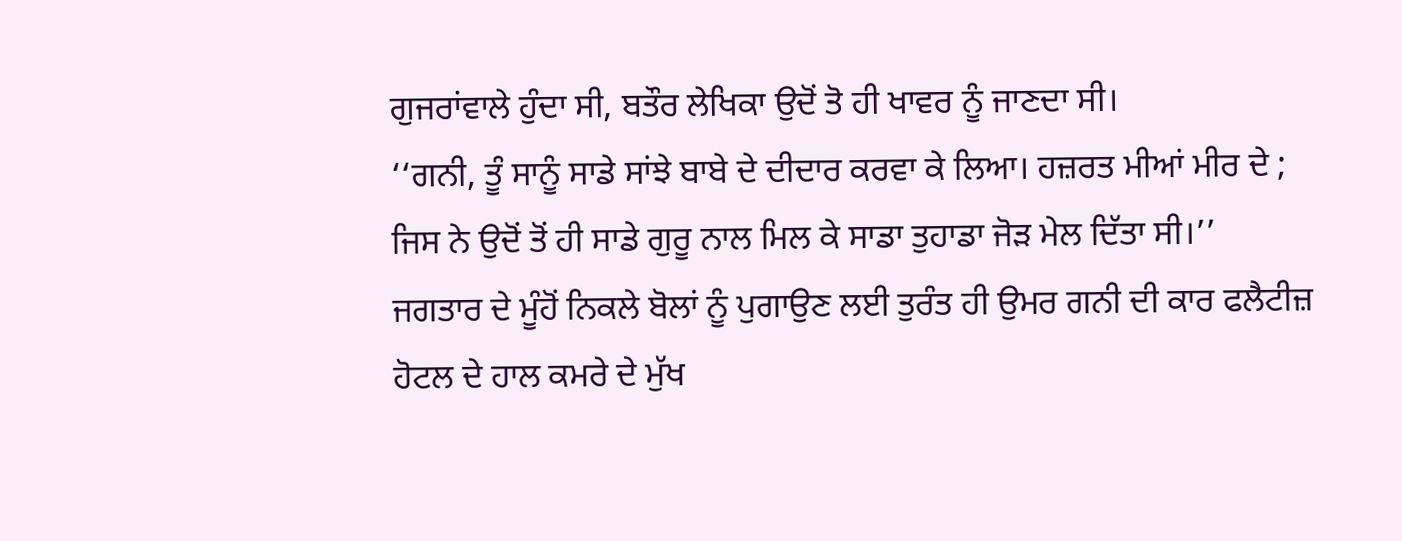ਗੁਜਰਾਂਵਾਲੇ ਹੁੰਦਾ ਸੀ, ਬਤੌਰ ਲੇਖਿਕਾ ਉਦੋਂ ਤੋ ਹੀ ਖਾਵਰ ਨੂੰ ਜਾਣਦਾ ਸੀ।
‘‘ਗਨੀ, ਤੂੰ ਸਾਨੂੰ ਸਾਡੇ ਸਾਂਝੇ ਬਾਬੇ ਦੇ ਦੀਦਾਰ ਕਰਵਾ ਕੇ ਲਿਆ। ਹਜ਼ਰਤ ਮੀਆਂ ਮੀਰ ਦੇ ;
ਜਿਸ ਨੇ ਉਦੋਂ ਤੋਂ ਹੀ ਸਾਡੇ ਗੁਰੂ ਨਾਲ ਮਿਲ ਕੇ ਸਾਡਾ ਤੁਹਾਡਾ ਜੋੜ ਮੇਲ ਦਿੱਤਾ ਸੀ।’’
ਜਗਤਾਰ ਦੇ ਮੂੰਹੋਂ ਨਿਕਲੇ ਬੋਲਾਂ ਨੂੰ ਪੁਗਾਉਣ ਲਈ ਤੁਰੰਤ ਹੀ ਉਮਰ ਗਨੀ ਦੀ ਕਾਰ ਫਲੈਟੀਜ਼
ਹੋਟਲ ਦੇ ਹਾਲ ਕਮਰੇ ਦੇ ਮੁੱਖ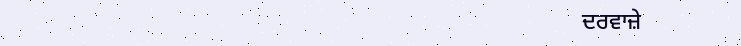ਦਰਵਾਜ਼ੇ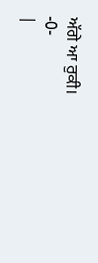ਅੱਗੇ ਆ ਰੁਕੀ।
-0-
|